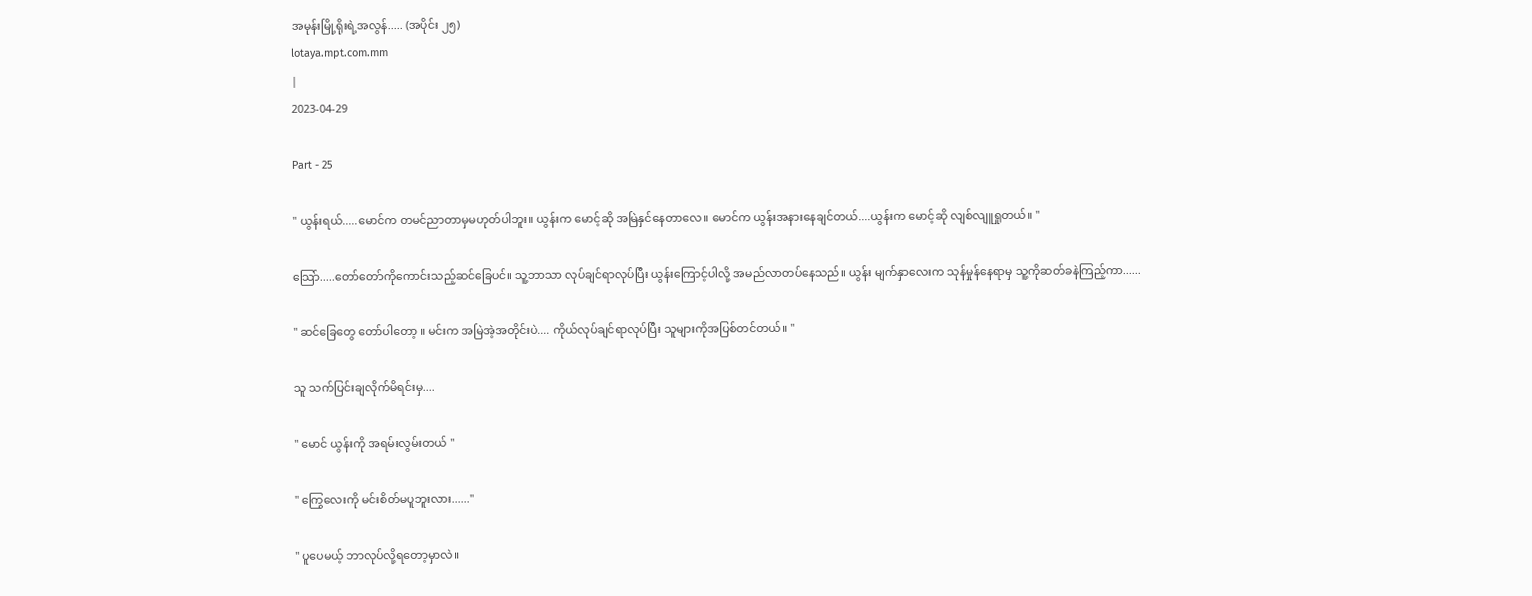အမုန်းမြို့ရိုးရဲ့အလွန်..... (အပိုင်း ၂၅)
lotaya.mpt.com.mm
|
2023-04-29

Part - 25

" ယွန်းရယ်.....မောင်က တမင်ညာတာမှမဟုတ်ပါဘူး။ ယွန်းက မောင့်ဆို အမြဲနှင်နေတာလေ။ မောင်က ယွန်းအနားနေချင်တယ်....ယွန်းက မောင့်ဆို လျစ်လျူရှုတယ်။ "

သြော်.....တော်တော်ကိုကောင်းသည့်ဆင်ခြေပင်။ သူ့ဘာသာ လုပ်ချင်ရာလုပ်ပြီး ယွန်းကြောင့်ပါလို့ အမည်လာတပ်နေသည်။ ယွန်း မျက်နှာလေးက သုန်မှုန်နေရာမှ သူ့ကိုဆတ်ခနဲကြည့်ကာ......

" ဆင်ခြေတွေ တော်ပါတော့ ။ မင်းက အမြဲအဲ့အတိုင်းပဲ.... ကိုယ်လုပ်ချင်ရာလုပ်ပြီး သူများကိုအပြစ်တင်တယ်။ "

သူ သက်ပြင်းချလိုက်မိရင်းမှ....

" မောင် ယွန်းကို အရမ်းလွမ်းတယ် "

" ကြွေလေးကို မင်းစိတ်မပူဘူးလား......"

" ပူပေမယ့် ဘာလုပ်လို့ရတော့မှာလဲ။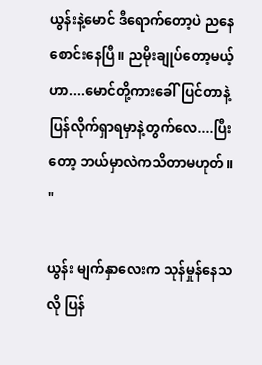ယွန်းနဲ့မောင် ဒီရောက်တော့ပဲ ညနေစောင်းနေပြီ။ ညမိုးချုပ်တော့မယ့်ဟာ....မောင်တို့ကားခေါ်ပြင်တာနဲ့ ပြန်လိုက်ရှာရမှာနဲ့တွက်လေ....ပြီးတော့ ဘယ်မှာလဲကသိတာမဟုတ်။ "

ယွန်း မျက်နှာလေးက သုန်မှုန်နေသလို ပြန်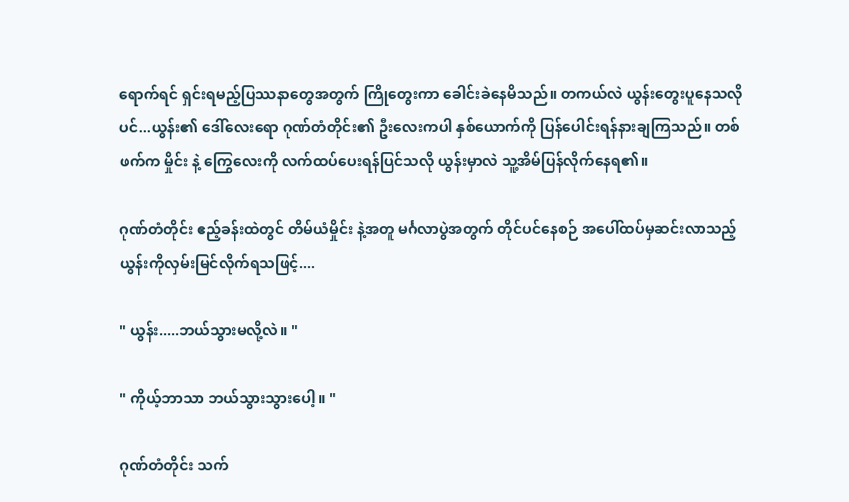ရောက်ရင် ရှင်းရမည့်ပြဿနာတွေအတွက် ကြိုတွေးကာ ခေါင်းခဲနေမိသည်။ တကယ်လဲ ယွန်းတွေးပူနေသလိုပင်...ယွန်း၏ ဒေါ်လေးရော ဂုဏ်တံတိုင်း၏ ဦးလေးကပါ နှစ်ယောက်ကို ပြန်ပေါင်းရန်နားချကြသည်။ တစ်ဖက်က မှိုင်း နဲ့ ကြွေလေးကို လက်ထပ်ပေးရန်ပြင်သလို ယွန်းမှာလဲ သူ့အိမ်ပြန်လိုက်နေရ၏။

ဂုဏ်တံတိုင်း ဧည့်ခန်းထဲတွင် တိမ်ယံမှိုင်း နဲ့အတူ မင်္ဂလာပွဲအတွက် တိုင်ပင်နေစဉ် အပေါ်ထပ်မှဆင်းလာသည့် ယွန်းကိုလှမ်းမြင်လိုက်ရသဖြင့်....

" ယွန်း.....ဘယ်သွားမလို့လဲ။ "

" ကိုယ့်ဘာသာ ဘယ်သွားသွားပေါ့။ "

ဂုဏ်တံတိုင်း သက်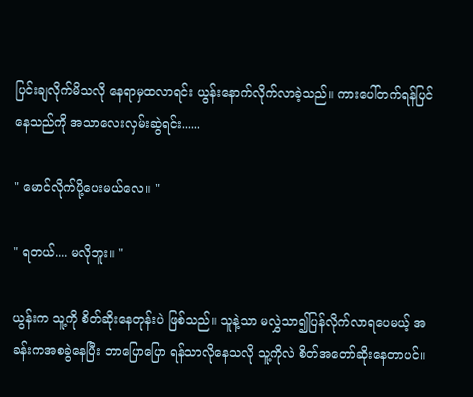ပြင်းချလိုက်မိသလို နေရာမှထလာရင်း ယွန်းနောက်လိုက်လာခဲ့သည်။ ကားပေါ်တက်ရန်ပြင်နေသည်ကို အသာလေးလှမ်းဆွဲရင်း......

" မောင်လိုက်ပို့ပေးမယ်လေ။ "

" ရတယ်.... မလိုဘူး။ "

ယွန်းက သူ့ကို စိတ်ဆိုးနေတုန်းပဲ ဖြစ်သည်။ သူနဲ့သာ မလွှဲသာ၍ပြန်လိုက်လာရပေမယ့် အခန်းကအစခွဲနေပြီး ဘာပြောပြော ရန်သာလိုနေသလို သူ့ကိုလဲ စိတ်အတော်ဆိုးနေတာပင်။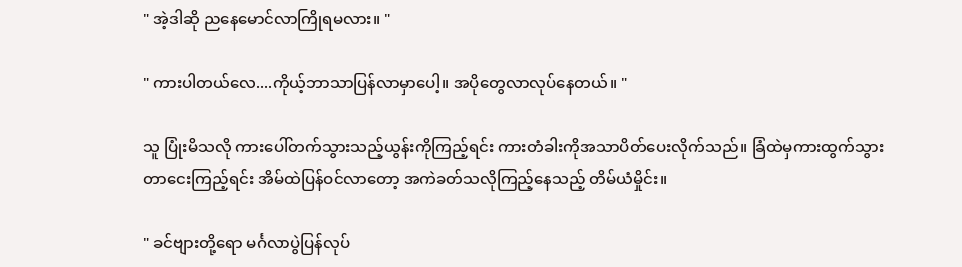" အဲ့ဒါဆို ညနေမောင်လာကြိုရမလား။ "

" ကားပါတယ်လေ....ကိုယ့်ဘာသာပြန်လာမှာပေါ့။ အပိုတွေလာလုပ်နေတယ်။ "

သူ ပြုံးမိသလို ကားပေါ်တက်သွားသည့်ယွန်းကိုကြည့်ရင်း ကားတံခါးကိုအသာပိတ်ပေးလိုက်သည်။ ခြံထဲမှကားထွက်သွားတာငေးကြည့်ရင်း အိမ်ထဲပြန်ဝင်လာတော့ အကဲခတ်သလိုကြည့်နေသည့် တိမ်ယံမှိုင်း။

" ခင်ဗျားတို့ရော မင်္ဂလာပွဲပြန်လုပ်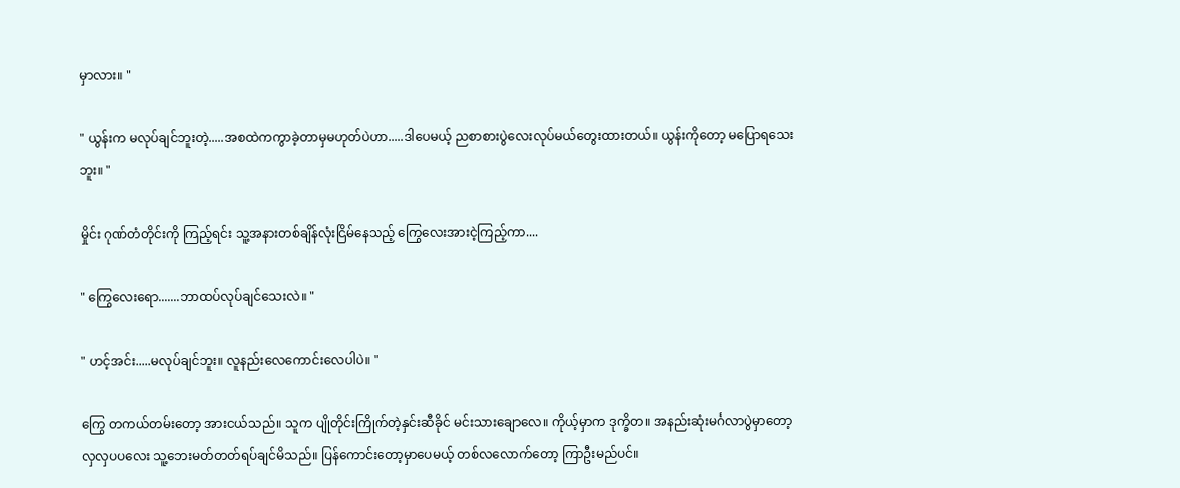မှာလား။ "

" ယွန်းက မလုပ်ချင်ဘူးတဲ့.....အစထဲကကွာခဲ့တာမှမဟုတ်ပဲဟာ.....ဒါပေမယ့် ညစာစားပွဲလေးလုပ်မယ်တွေးထားတယ်။ ယွန်းကိုတော့ မပြောရသေးဘူး။ "

မှိုင်း ဂုဏ်တံတိုင်းကို ကြည့်ရင်း သူ့အနားတစ်ချိန်လုံးငြိမ်နေသည့် ကြွေလေးအားငဲ့ကြည့်ကာ....

" ကြွေလေးရော.......ဘာထပ်လုပ်ချင်သေးလဲ။ "

" ဟင့်အင်း.....မလုပ်ချင်ဘူး။ လူနည်းလေကောင်းလေပါပဲ။ "

ကြွေ တကယ်တမ်းတော့ အားငယ်သည်။ သူက ပျိုတိုင်းကြိုက်တဲ့နှင်းဆီခိုင် မင်းသားချောလေ။ ကိုယ့်မှာက ဒုက္ခိတ။ အနည်းဆုံးမင်္ဂလာပွဲမှာတော့ လှလှပပလေး သူ့ဘေးမတ်တတ်ရပ်ချင်မိသည်။ ပြန်ကောင်းတော့မှာပေမယ့် တစ်လလောက်တော့ ကြာဦးမည်ပင်။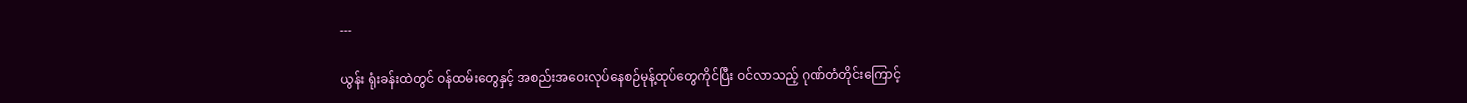---

ယွန်း ရုံးခန်းထဲတွင် ဝန်ထမ်းတွေနှင့် အစည်းအဝေးလုပ်နေစဉ်မုန့်ထုပ်တွေကိုင်ပြီး ဝင်လာသည့် ဂုဏ်တံတိုင်းကြောင့်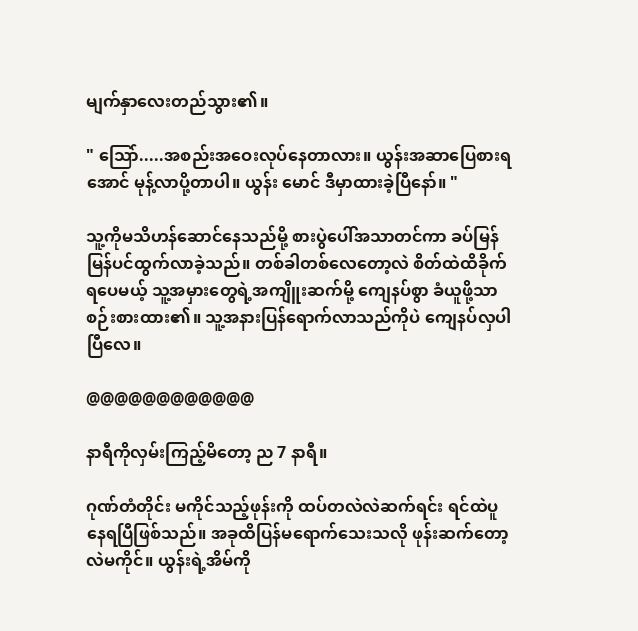မျက်နှာလေးတည်သွား၏။

" သြော်.....အစည်းအဝေးလုပ်နေတာလား။ ယွန်းအဆာပြေစားရအောင် မုန့်လာပို့တာပါ။ ယွန်း မောင် ဒီမှာထားခဲ့ပြီနော်။ "

သူ့ကိုမသိဟန်ဆောင်နေသည်မို့ စားပွဲပေါ်အသာတင်ကာ ခပ်မြန်မြန်ပင်ထွက်လာခဲ့သည်။ တစ်ခါတစ်လေတော့လဲ စိတ်ထဲထိခိုက်ရပေမယ့် သူ့အမှားတွေရဲ့အကျိူးဆက်မို့ ကျေနပ်စွာ ခံယူဖို့သာ စဉ်းစားထား၏။ သူ့အနားပြန်ရောက်လာသည်ကိုပဲ ကျေနပ်လှပါပြီလေ။

@@@@@@@@@@@@

နာရီကိုလှမ်းကြည့်မိတော့ ည 7 နာရီ။

ဂုဏ်တံတိုင်း မကိုင်သည့်ဖုန်းကို ထပ်တလဲလဲဆက်ရင်း ရင်ထဲပူနေရပြီဖြစ်သည်။ အခုထိပြန်မရောက်သေးသလို ဖုန်းဆက်တော့လဲမကိုင်။ ယွန်းရဲ့အိမ်ကို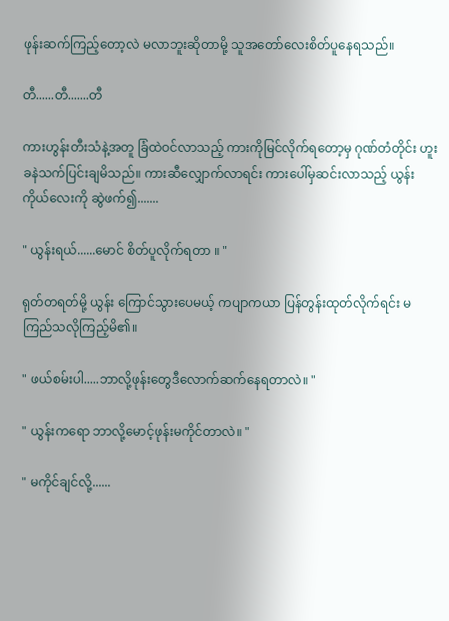ဖုန်းဆက်ကြည့်တော့လဲ မလာဘူးဆိုတာမို့ သူအတော်လေးစိတ်ပူနေရသည်။

တီ......တီ.......တီ

ကားဟွန်းတီးသံနဲ့အတူ ခြံထဲဝင်လာသည့် ကားကိုမြင်လိုက်ရတော့မှ ဂုဏ်တံတိုင်း ဟူးခနဲသက်ပြင်းချမိသည်။ ကားဆီလျှောက်လာရင်း ကားပေါ်မှဆင်းလာသည့် ယွန်းကိုယ်လေးကို ဆွဲဖက်၍.......

" ယွန်းရယ်......မောင် စိတ်ပူလိုက်ရတာ ။ "

ရုတ်တရတ်မို့ ယွန်း ကြောင်သွားပေမယ့် ကပျာကယာ ပြန်တွန်းထုတ်လိုက်ရင်း မကြည်သလိုကြည့်မိ၏။

" ဖယ်စမ်းပါ.....ဘာလို့ဖုန်းတွေဒီလောက်ဆက်နေရတာလဲ။ "

" ယွန်းကရော ဘာလို့မောင့်ဖုန်းမကိုင်တာလဲ။ "

" မကိုင်ချင်လို့......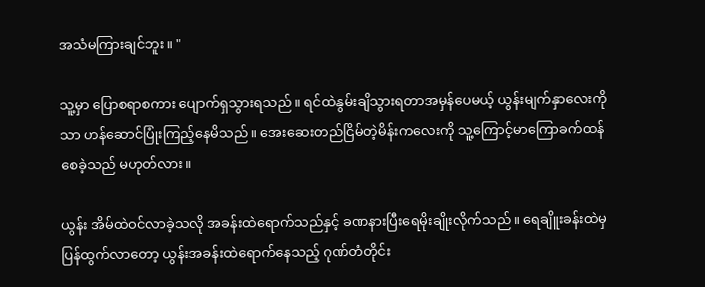အသံမကြားချင်ဘူး။ "

သူ့မှာ ပြောစရာစကား ပျောက်ရှသွားရသည်။ ရင်ထဲနွမ်းချိသွားရတာအမှန်ပေမယ့် ယွန်းမျက်နှာလေးကိုသာ ဟန်ဆောင်ပြုံးကြည့်နေမိသည်။ အေးဆေးတည်ငြိမ်တဲ့မိန်းကလေးကို သူ့ကြောင့်မာကြောခက်ထန်စေခဲ့သည် မဟုတ်လား။

ယွန်း အိမ်ထဲဝင်လာခဲ့သလို အခန်းထဲရောက်သည်နှင့် ခဏနားပြီးရေမိုးချိုးလိုက်သည်။ ရေချိူးခန်းထဲမှ ပြန်ထွက်လာတော့ ယွန်းအခန်းထဲရောက်နေသည့် ဂုဏ်တံတိုင်း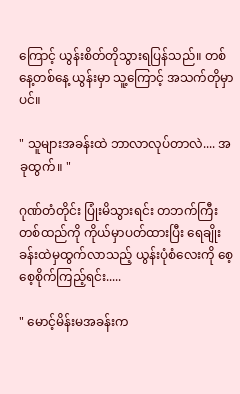ကြောင့် ယွန်းစိတ်တိုသွားရပြန်သည်။ တစ်နေ့တစ်နေ့ ယွန်းမှာ သူ့ကြောင့် အသက်တိုမှာပင်။

" သူများအခန်းထဲ ဘာလာလုပ်တာလဲ.... အခုထွက်။ "

ဂုဏ်တံတိုင်း ပြုံးမိသွားရင်း တဘက်ကြီးတစ်ထည်ကို ကိုယ်မှာပတ်ထားပြီး ရေချိုးခန်းထဲမှထွက်လာသည့် ယွန်းပုံစံလေးကို စေ့စေ့စိုက်ကြည့်ရင်း.....

" မောင့်မိန်းမအခန်းက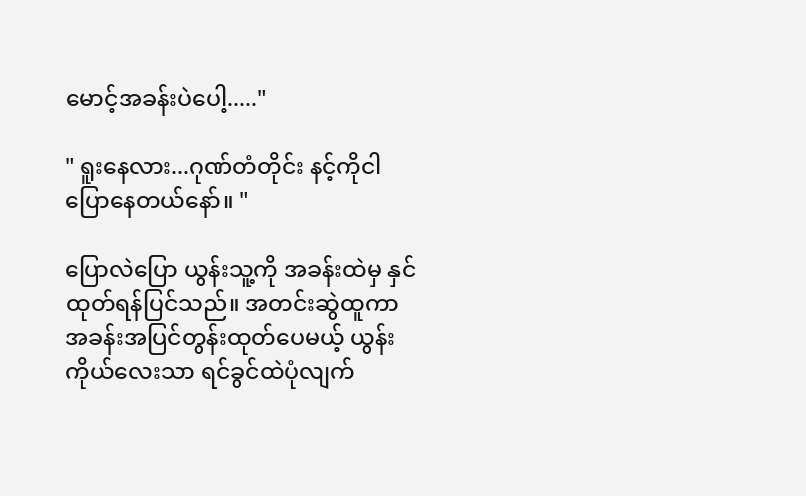မောင့်အခန်းပဲပေါ့....."

" ရူးနေလား...ဂုဏ်တံတိုင်း နင့်ကိုငါပြောနေတယ်နော်။ "

ပြောလဲပြော ယွန်းသူ့ကို အခန်းထဲမှ နှင်ထုတ်ရန်ပြင်သည်။ အတင်းဆွဲထူကာ အခန်းအပြင်တွန်းထုတ်ပေမယ့် ယွန်းကိုယ်လေးသာ ရင်ခွင်ထဲပုံလျက်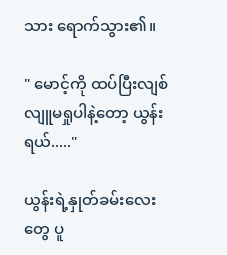သား ရောက်သွား၏။

" မောင့်ကို ထပ်ပြီးလျစ်လျူမရှုပါနဲ့တော့ ယွန်းရယ်....."

ယွန်းရဲ့နှုတ်ခမ်းလေးတွေ ပူ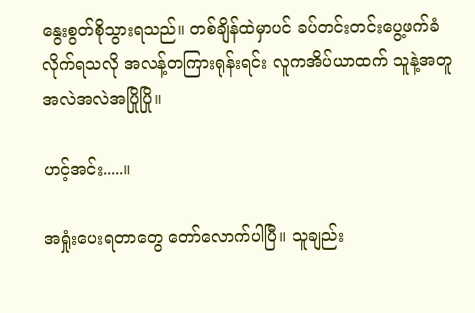နွေးစွတ်စိုသွားရသည်။ တစ်ချိန်ထဲမှာပင် ခပ်တင်းတင်းပွေ့ဖက်ခံလိုက်ရသလို အလန့်တကြားရုန်းရင်း လူကအိပ်ယာထက် သူနဲ့အတူအလဲအလဲအပြိုပြို။

ဟင့်အင်း.....။

အရှုံးပေးရတာတွေ တော်လောက်ပါပြီ။ သူချည်း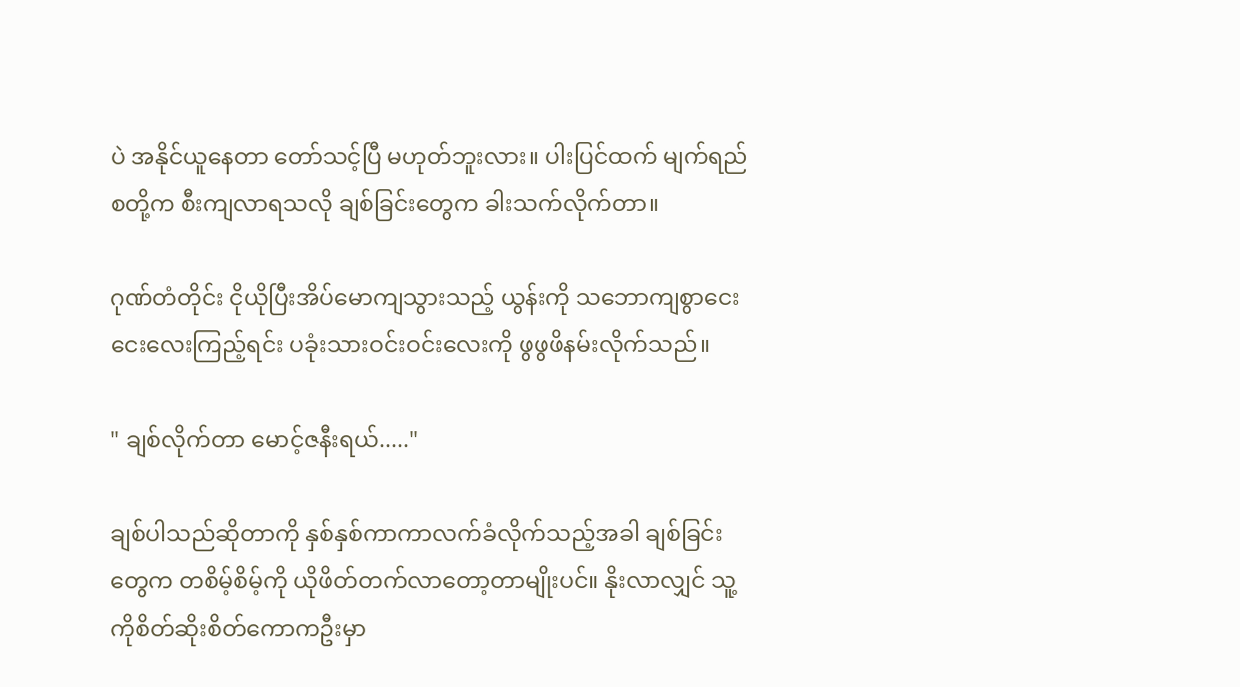ပဲ အနိုင်ယူနေတာ တော်သင့်ပြီ မဟုတ်ဘူးလား။ ပါးပြင်ထက် မျက်ရည်စတို့က စီးကျလာရသလို ချစ်ခြင်းတွေက ခါးသက်လိုက်တာ။

ဂုဏ်တံတိုင်း ငိုယိုပြီးအိပ်မောကျသွားသည့် ယွန်းကို သဘောကျစွာငေးငေးလေးကြည့်ရင်း ပခုံးသားဝင်းဝင်းလေးကို ဖွဖွဖိနမ်းလိုက်သည်။

" ချစ်လိုက်တာ မောင့်ဇနီးရယ်....."

ချစ်ပါသည်ဆိုတာကို နှစ်နှစ်ကာကာလက်ခံလိုက်သည့်အခါ ချစ်ခြင်းတွေက တစိမ့်စိမ့်ကို ယိုဖိတ်တက်လာတော့တာမျိုးပင်။ နိုးလာလျှင် သူ့ကိုစိတ်ဆိုးစိတ်ကောကဦးမှာ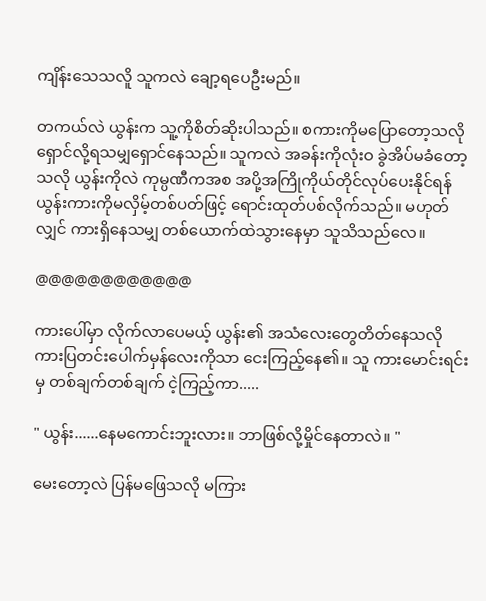ကျိန်းသေသလိူ သူကလဲ ချော့ရပေဦးမည်။

တကယ်လဲ ယွန်းက သူ့ကိုစိတ်ဆိုးပါသည်။ စကားကိုမပြောတော့သလို ရှောင်လို့ရသမျှရှောင်နေသည်။ သူကလဲ အခန်းကိုလုံးဝ ခွဲအိပ်မခံတော့သလို ယွန်းကိုလဲ ကုမ္ပဏီကအစ အပို့အကြိုကိုယ်တိုင်လုပ်ပေးနိုင်ရန် ယွန်းကားကိုမလှိမ့်တစ်ပတ်ဖြင့် ရောင်းထုတ်ပစ်လိုက်သည်။ မဟုတ်လျှင် ကားရှိနေသမျှ တစ်ယောက်ထဲသွားနေမှာ သူသိသည်လေ။

@@@@@@@@@@@@

ကားပေါ်မှာ လိုက်လာပေမယ့် ယွန်း၏ အသံလေးတွေတိတ်နေသလို ကားပြတင်းပေါက်မှန်လေးကိုသာ ငေးကြည့်နေ၏။ သူ ကားမောင်းရင်းမှ တစ်ချက်တစ်ချက် ငဲ့ကြည့်ကာ.....

" ယွန်း......နေမကောင်းဘူးလား။ ဘာဖြစ်လို့မှိုင်နေတာလဲ။ "

မေးတော့လဲ ပြန်မဖြေသလို မကြား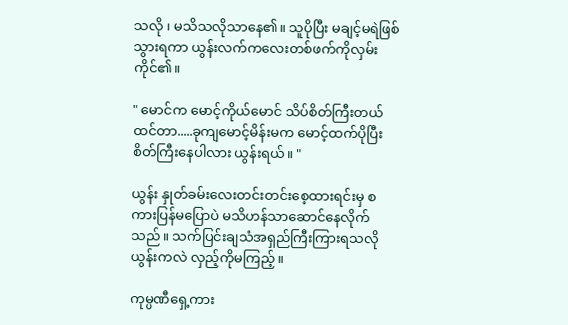သလို ၊ မသိသလိုသာနေ၏။ သူပိုပြီး မချင့်မရဲဖြစ်သွားရကာ ယွန်းလက်ကလေးတစ်ဖက်ကိုလှမ်းကိုင်၏။

" မောင်က မောင့်ကိုယ်မောင် သိပ်စိတ်ကြီးတယ်ထင်တာ.....ခုကျမောင့်မိန်းမက မောင့်ထက်ပိုပြီး စိတ်ကြီးနေပါလား ယွန်းရယ်။ "

ယွန်း နှုတ်ခမ်းလေးတင်းတင်းစေ့ထားရင်းမှ စကားပြန်မပြောပဲ မသိဟန်သာဆောင်နေလိုက်သည်။ သက်ပြင်းချသံအရှည်ကြီးကြားရသလို ယွန်းကလဲ လှည့်ကိုမကြည့်။

ကုမ္ပဏီရှေ့ကား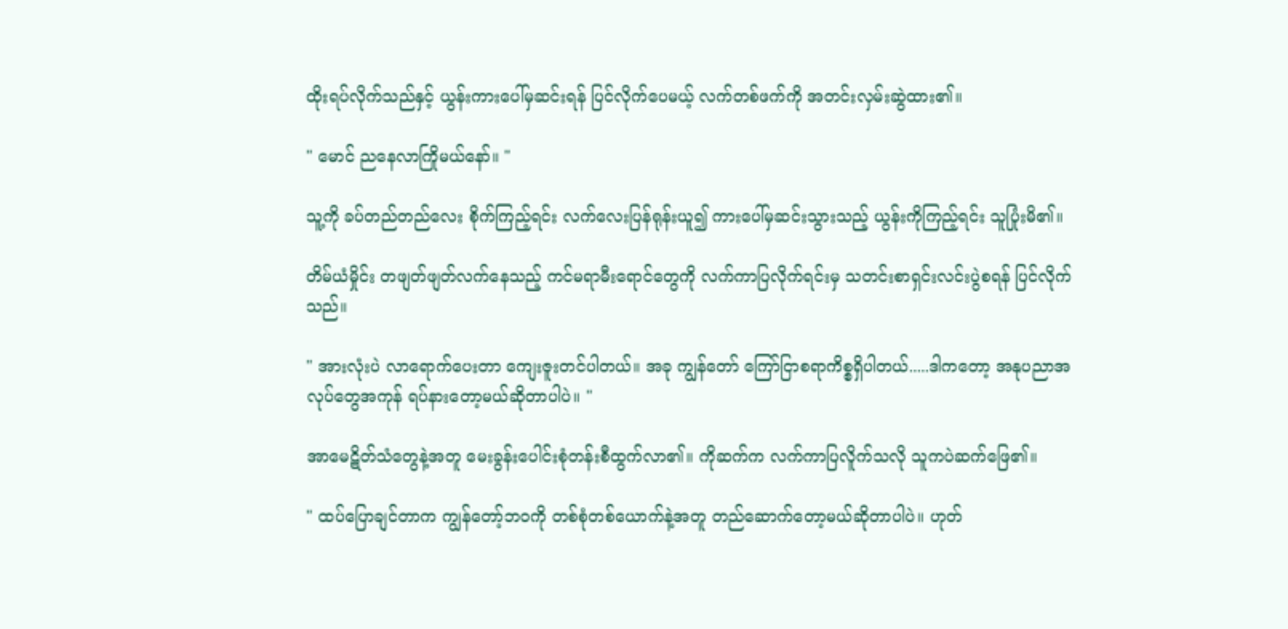ထိုးရပ်လိုက်သည်နှင့် ယွန်းကားပေါ်မှဆင်းရန် ပြင်လိုက်ပေမယ့် လက်တစ်ဖက်ကို အတင်းလှမ်းဆွဲထား၏။

" မောင် ညနေလာကြိုမယ်နော်။ "

သူ့ကို ခပ်တည်တည်လေး စိုက်ကြည့်ရင်း လက်လေးပြန်ရုန်းယူ၍ ကားပေါ်မှဆင်းသွားသည့် ယွန်းကိုကြည့်ရင်း သူပြုံးမိ၏။

တိမ်ယံမှိုင်း တဖျတ်ဖျတ်လက်နေသည့် ကင်မရာမီးရောင်တွေကို လက်ကာပြလိုက်ရင်းမှ သတင်းစာရှင်းလင်းပွဲစရန် ပြင်လိုက်သည်။

" အားလုံးပဲ လာရောက်ပေးတာ ကျေးဇူးတင်ပါတယ်။ အခု ကျွန်တော် ကြော်ငြာစရာကိစ္စရှိပါတယ်.....ဒါကတော့ အနုပညာအလုပ်တွေအကုန် ရပ်နားတော့မယ်ဆိုတာပါပဲ။ "

အာမေဋိတ်သံတွေနဲ့အတူ မေးခွန်းပေါင်းစုံတန်းစီထွက်လာ၏။ ကိုဆက်က လက်ကာပြလိူက်သလို သူကပဲဆက်ဖြေ၏။

" ထပ်ပြောချင်တာက ကျွန်တော့်ဘဝကို တစ်စုံတစ်ယောက်နဲ့အတူ တည်ဆောက်တော့မယ်ဆိုတာပါပဲ။ ဟုတ်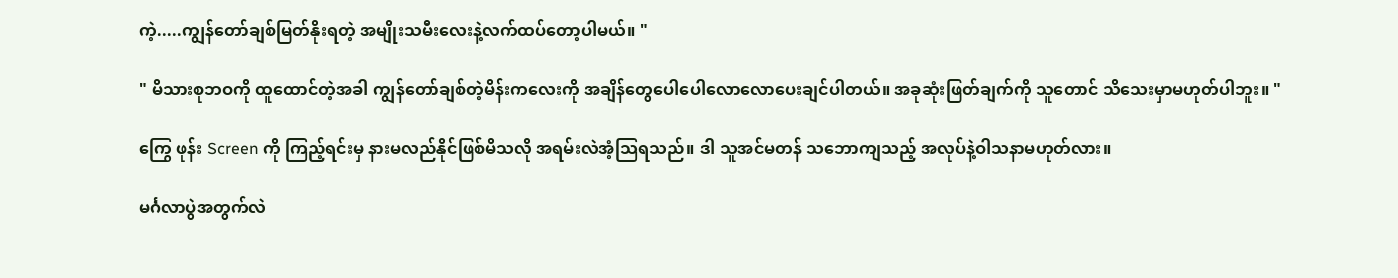ကဲ့.....ကျွန်တော်ချစ်မြတ်နိုးရတဲ့ အမျိုးသမီးလေးနဲ့လက်ထပ်တော့ပါမယ်။ "

" မိသားစုဘဝကို ထူထောင်တဲ့အခါ ကျွန်တော်ချစ်တဲ့မိန်းကလေးကို အချိန်တွေပေါပေါလောလောပေးချင်ပါတယ်။ အခုဆုံးဖြတ်ချက်ကို သူတောင် သိသေးမှာမဟုတ်ပါဘူး။ "

ကြွေ ဖုန်း Screen ကို ကြည့်ရင်းမှ နားမလည်နိုင်ဖြစ်မိသလို အရမ်းလဲအံ့သြရသည်။ ဒါ သူအင်မတန် သဘောကျသည့် အလုပ်နဲ့ဝါသနာမဟုတ်လား။

မင်္ဂလာပွဲအတွက်လဲ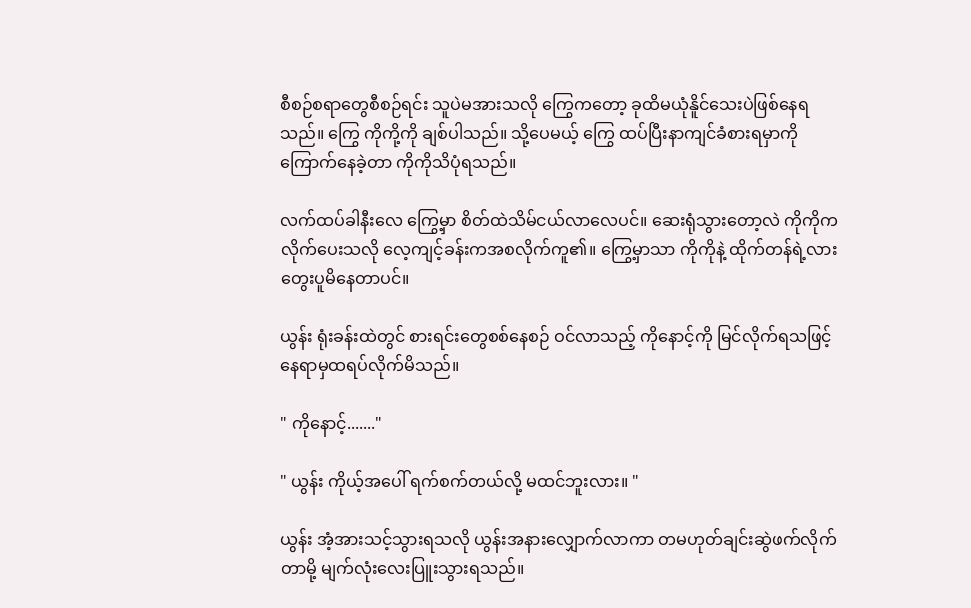စီစဉ်စရာတွေစီစဉ်ရင်း သူပဲမအားသလို ကြွေကတော့ ခုထိမယုံနိူင်သေးပဲဖြစ်နေရသည်။ ကြွေ ကိုကို့ကို ချစ်ပါသည်။ သို့ပေမယ့် ကြွေ ထပ်ပြီးနာကျင်ခံစားရမှာကို ကြောက်နေခဲ့တာ ကိုကိုသိပုံရသည်။

လက်ထပ်ခါနီးလေ ကြွေ့မှာ စိတ်ထဲသိမ်ငယ်လာလေပင်။ ဆေးရုံသွားတော့လဲ ကိုကိုကလိုက်ပေးသလို လေ့ကျင့်ခန်းကအစလိုက်ကူ၏။ ကြွေ့မှာသာ ကိုကိုနဲ့ ထိုက်တန်ရဲ့လားတွေးပူမိနေတာပင်။

ယွန်း ရုံးခန်းထဲတွင် စားရင်းတွေစစ်နေစဉ် ဝင်လာသည့် ကိုနောင့်ကို မြင်လိုက်ရသဖြင့် နေရာမှထရပ်လိုက်မိသည်။

" ကိုနောင့်......."

" ယွန်း ကိုယ့်အပေါ် ရက်စက်တယ်လို့ မထင်ဘူးလား။ "

ယွန်း အံ့အားသင့်သွားရသလို ယွန်းအနားလျှောက်လာကာ တမဟုတ်ချင်းဆွဲဖက်လိုက်တာမို့ မျက်လုံးလေးပြူးသွားရသည်။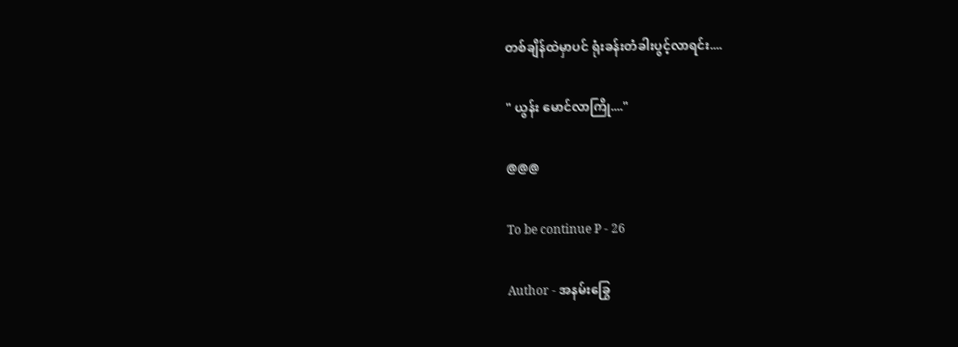တစ်ချိန်ထဲမှာပင် ရုံးခန်းတံခါးပွင့်လာရင်း....

" ယွန်း မောင်လာကြို...."

@@@

To be continue P - 26

Author - အနမ်းခြွေ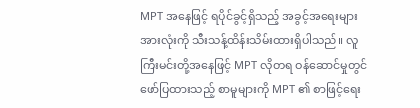MPT အနေဖြင့် ရပိုင်ခွင့်ရှိသည့် အခွင့်အရေးများအားလုံးကို သီးသန့်ထိန်းသိမ်းထားရှိပါသည်။ လူကြီးမင်းတို့အနေဖြင့် MPT လိုတရ ဝန်ဆောင်မှုတွင် ဖော်ပြထားသည့် စာမူများကို MPT ၏ စာဖြင့်ရေး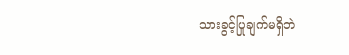သားခွင့်ပြုချက်မရှိဘဲ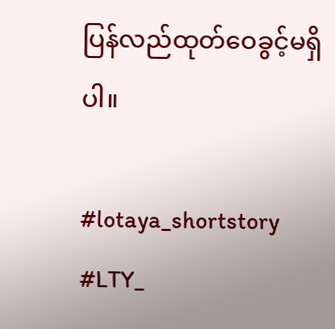ပြန်လည်ထုတ်ဝေခွင့်မရှိပါ။

#lotaya_shortstory
#LTY_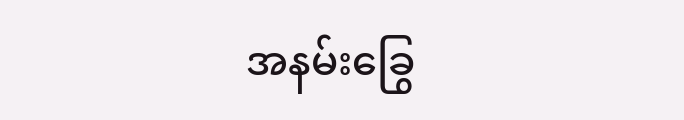အနမ်းခြွေ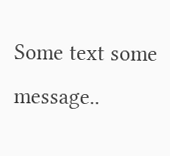Some text some message..